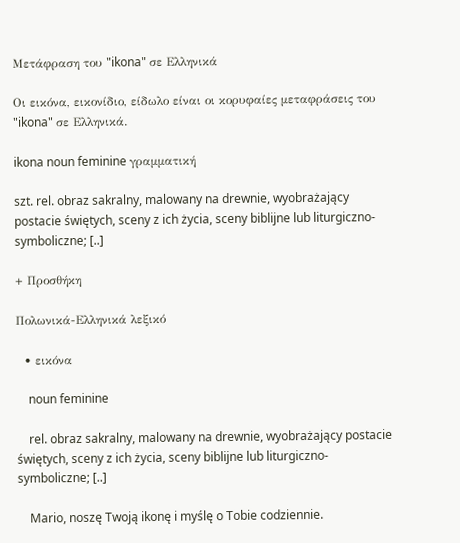Μετάφραση του "ikona" σε Ελληνικά

Οι εικόνα, εικονίδιο, είδωλο είναι οι κορυφαίες μεταφράσεις του "ikona" σε Ελληνικά.

ikona noun feminine γραμματική

szt. rel. obraz sakralny, malowany na drewnie, wyobrażający postacie świętych, sceny z ich życia, sceny biblijne lub liturgiczno-symboliczne; [..]

+ Προσθήκη

Πολωνικά-Ελληνικά λεξικό

  • εικόνα

    noun feminine

    rel. obraz sakralny, malowany na drewnie, wyobrażający postacie świętych, sceny z ich życia, sceny biblijne lub liturgiczno-symboliczne; [..]

    Mario, noszę Twoją ikonę i myślę o Tobie codziennie.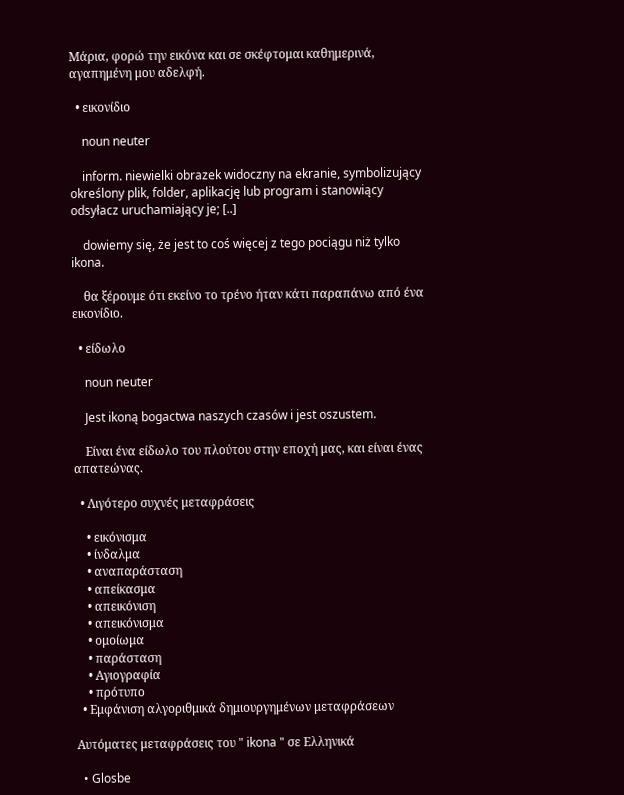Μάρια, φορώ την εικόνα και σε σκέφτομαι καθημερινά, αγαπημένη μου αδελφή.

  • εικονίδιο

    noun neuter

    inform. niewielki obrazek widoczny na ekranie, symbolizujący określony plik, folder, aplikację lub program i stanowiący odsyłacz uruchamiający je; [..]

    dowiemy się, że jest to coś więcej z tego pociągu niż tylko ikona.

    θα ξέρουμε ότι εκείνο το τρένο ήταν κάτι παραπάνω από ένα εικονίδιο.

  • είδωλο

    noun neuter

    Jest ikoną bogactwa naszych czasów i jest oszustem.

    Είναι ένα είδωλο του πλούτου στην εποχή μας, και είναι ένας απατεώνας.

  • Λιγότερο συχνές μεταφράσεις

    • εικόνισμα
    • ίνδαλμα
    • αναπαράσταση
    • απείκασμα
    • απεικόνιση
    • απεικόνισμα
    • ομοίωμα
    • παράσταση
    • Αγιογραφία
    • πρότυπο
  • Εμφάνιση αλγοριθμικά δημιουργημένων μεταφράσεων

Αυτόματες μεταφράσεις του " ikona " σε Ελληνικά

  • Glosbe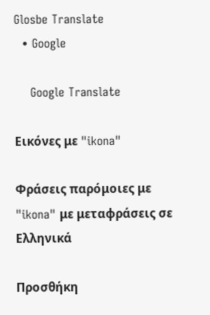Glosbe Translate
  • Google

    Google Translate

Εικόνες με "ikona"

Φράσεις παρόμοιες με "ikona" με μεταφράσεις σε Ελληνικά

Προσθήκη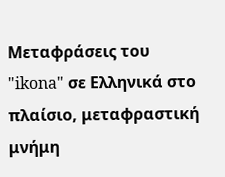Μεταφράσεις του "ikona" σε Ελληνικά στο πλαίσιο, μεταφραστική μνήμη